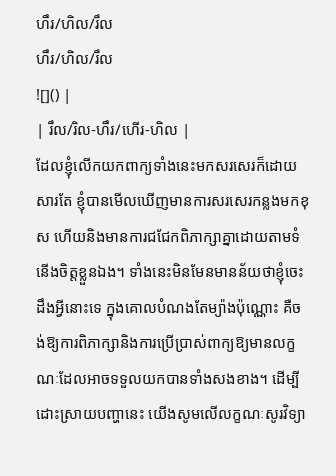ហឹរ/ហិល/រឹល
ហឹរ/ហិល/រឹល
![]() |
| រឹល/រិល-ហឹរ/ហើរ-ហិល |
ដែលខ្ញុំលើកយកពាក្យទាំងនេះមកសរសេរក៏ដោយសារតែ ខ្ញុំបានមើលឃើញមានការសរសេរកន្លងមកខុស ហើយនិងមានការជជែកពិភាក្សាគ្នាដោយតាមទំនើងចិត្តខ្លួនឯង។ ទាំងនេះមិនមែនមានន័យថាខ្ញុំចេះដឹងអ្វីនោះទេ ក្នុងគោលបំណងតែម្យ៉ាងប៉ុណ្ណោះ គឺចង់ឱ្យការពិភាក្សានិងការប្រើប្រាស់ពាក្យឱ្យមានលក្ខណៈដែលអាចទទួលយកបានទាំងសងខាង។ ដើម្បីដោះស្រាយបញ្ហានេះ យើងសូមលើលក្ខណៈសូរវិទ្យា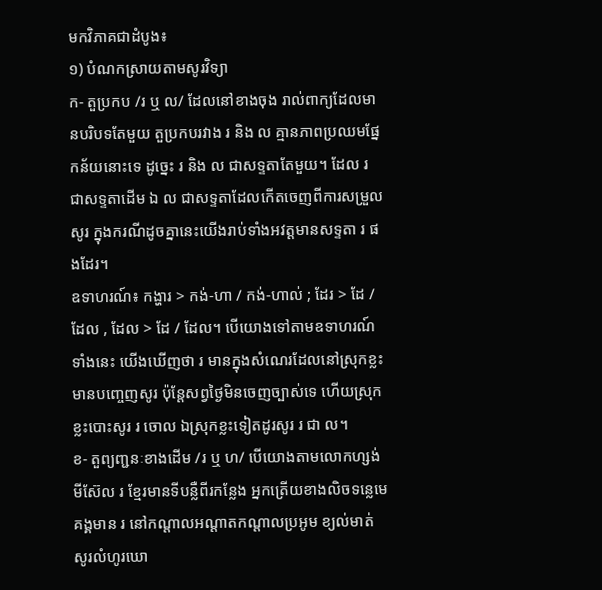មកវិភាគជាដំបូង៖
១) បំណកស្រាយតាមសូរវិទ្យា
ក- តួប្រកប /រ ឬ ល/ ដែលនៅខាងចុង រាល់ពាក្យដែលមានបរិបទតែមួយ តួប្រកបរវាង រ និង ល គ្មានភាពប្រឈមផ្នែកន័យនោះទេ ដូច្នេះ រ និង ល ជាសទ្ទតាតែមួយ។ ដែល រ ជាសទ្ទតាដើម ឯ ល ជាសទ្ទតាដែលកើតចេញពីការសម្រួលសូរ ក្នុងករណីដូចគ្នានេះយើងរាប់ទាំងអវត្តមានសទ្ទតា រ ផងដែរ។
ឧទាហរណ៍៖ កង្ហារ > កង់-ហា / កង់-ហាល់ ; ដែរ > ដែ / ដែល , ដែល > ដែ / ដែល។ បើយោងទៅតាមឧទាហរណ៍ទាំងនេះ យើងឃើញថា រ មានក្នុងសំណេរដែលនៅស្រុកខ្លះមានបញ្ចេញសូរ ប៉ុន្តែសព្វថ្ងៃមិនចេញច្បាស់ទេ ហើយស្រុកខ្លះបោះសូរ រ ចោល ឯស្រុកខ្លះទៀតដូរសូរ រ ជា ល។
ខ- តួព្យញ្ជនៈខាងដើម /រ ឬ ហ/ បើយោងតាមលោកហ្សង់មីស៊ែល រ ខ្មែរមានទីបន្លឺពីរកន្លែង អ្នកត្រើយខាងលិចទន្លេមេគង្គមាន រ នៅកណ្ដាលអណ្ដាតកណ្ដាលប្រអូម ខ្យល់មាត់ សូរលំហូរឃោ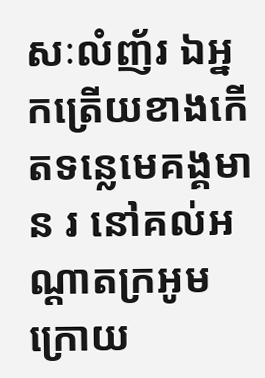សៈលំញ័រ ឯអ្នកត្រើយខាងកើតទន្លេមេគង្គមាន រ នៅគល់អណ្ដាតក្រអូមក្រោយ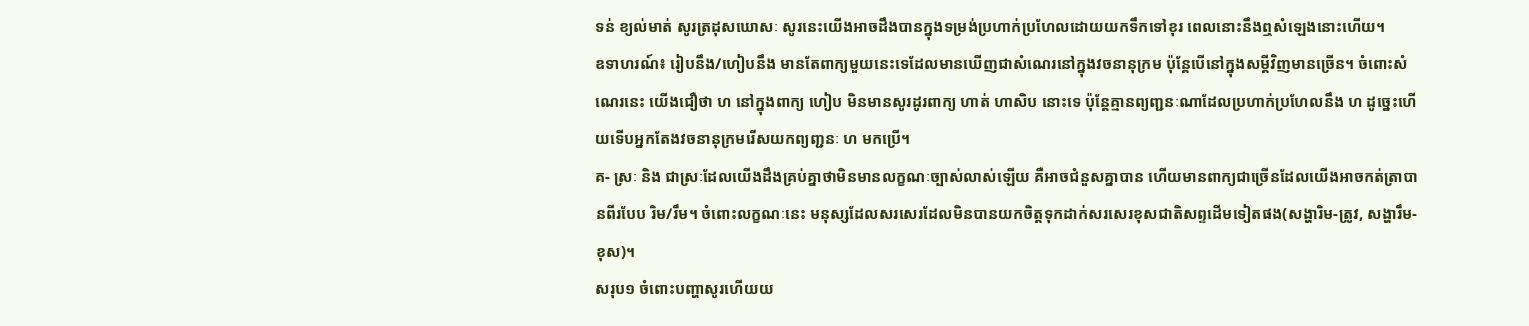ទន់ ខ្យល់មាត់ សូរត្រដុសឃោសៈ សូរនេះយើងអាចដឹងបានក្នុងទម្រង់ប្រហាក់ប្រហែលដោយយកទឹកទៅខុរ ពេលនោះនឹងឮសំឡេងនោះហើយ។
ឧទាហរណ៍៖ រៀបនឹង/ហៀបនឹង មានតែពាក្យមួយនេះទេដែលមានឃើញជាសំណេរនៅក្នុងវចនានុក្រម ប៉ុន្តែបើនៅក្នុងសម្ដីវិញមានច្រើន។ ចំពោះសំណេរនេះ យើងជឿថា ហ នៅក្នុងពាក្យ ហៀប មិនមានសូរដូរពាក្យ ហាត់ ហាសិប នោះទេ ប៉ុន្តែគ្មានព្យញ្ជនៈណាដែលប្រហាក់ប្រហែលនឹង ហ ដូច្នេះហើយទើបអ្នកតែងវចនានុក្រមរើសយកព្យញ្ជនៈ ហ មកប្រើ។
គ- ស្រៈ និង ជាស្រៈដែលយើងដឹងគ្រប់គ្នាថាមិនមានលក្ខណៈច្បាស់លាស់ឡើយ គឺអាចជំនួសគ្នាបាន ហើយមានពាក្យជាច្រើនដែលយើងអាចកត់ត្រាបានពីរបែប រិម/រឹម។ ចំពោះលក្ខណៈនេះ មនុស្សដែលសរសេរដែលមិនបានយកចិត្តទុកដាក់សរសេរខុសជាតិសព្ទដើមទៀតផង(សង្ហារិម-ត្រូវ, សង្ហារឹម-ខុស)។
សរុប១ ចំពោះបញ្ហាសូរហើយយ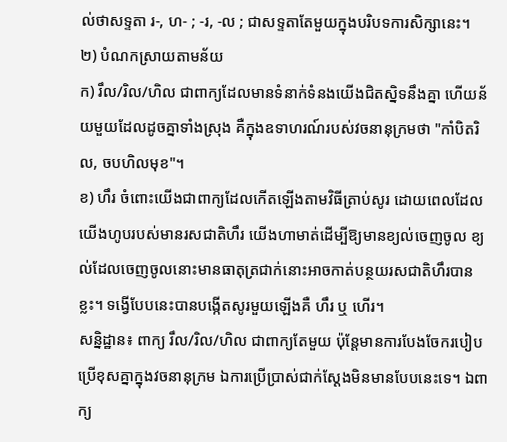ល់ថាសទ្ទតា រ-, ហ- ; -រ, -ល ; ជាសទ្ទតាតែមួយក្នុងបរិបទការសិក្សានេះ។
២) បំណកស្រាយតាមន័យ
ក) រឹល/រិល/ហិល ជាពាក្យដែលមានទំនាក់ទំនងយើងជិតស្និទនឹងគ្នា ហើយន័យមួយដែលដូចគ្នាទាំងស្រុង គឺក្នុងឧទាហរណ៍របស់វចនានុក្រមថា "កាំបិតរិល, ចបហិលមុខ"។
ខ) ហឹរ ចំពោះយើងជាពាក្យដែលកើតឡើងតាមវិធីត្រាប់សូរ ដោយពេលដែលយើងហូបរបស់មានរសជាតិហឹរ យើងហាមាត់ដើម្បីឱ្យមានខ្យល់ចេញចូល ខ្យល់ដែលចេញចូលនោះមានធាតុត្រជាក់នោះអាចកាត់បន្ថយរសជាតិហឹរបានខ្លះ។ ទង្វើបែបនេះបានបង្កើតសូរមួយឡើងគឺ ហឹរ ឬ ហើរ។
សន្និដ្ឋាន៖ ពាក្យ រឹល/រិល/ហិល ជាពាក្យតែមួយ ប៉ុន្តែមានការបែងចែករបៀបប្រើខុសគ្នាក្នុងវចនានុក្រម ឯការប្រើប្រាស់ជាក់ស្ដែងមិនមានបែបនេះទេ។ ឯពាក្យ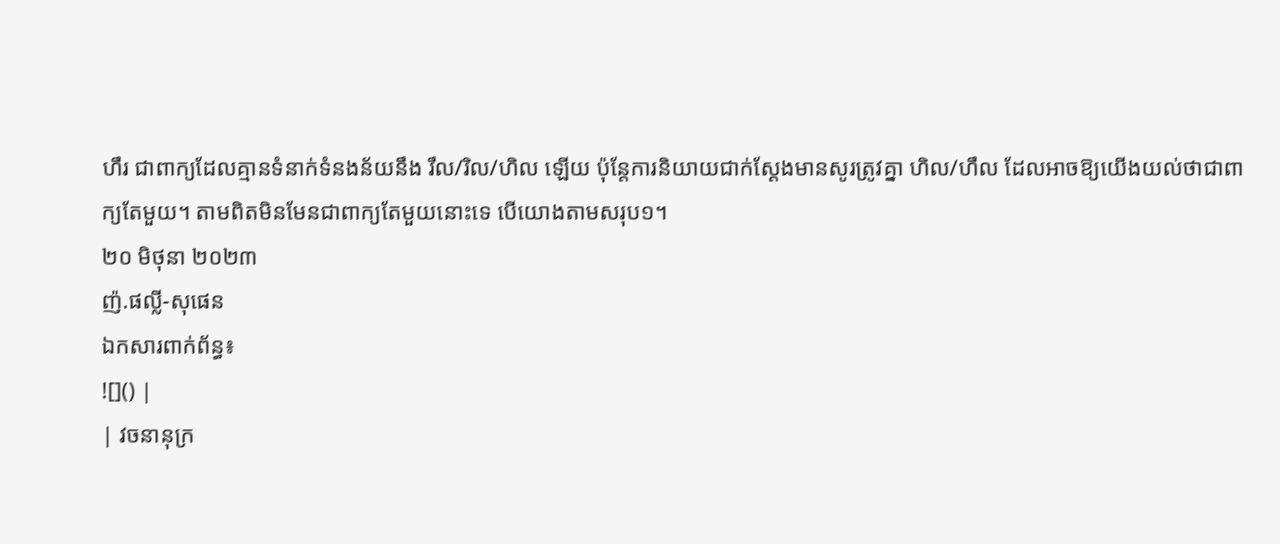ហឹរ ជាពាក្យដែលគ្មានទំនាក់ទំនងន័យនឹង រឹល/រិល/ហិល ឡើយ ប៉ុន្តែការនិយាយជាក់ស្ដែងមានសូរត្រូវគ្នា ហិល/ហឹល ដែលអាចឱ្យយើងយល់ថាជាពាក្យតែមួយ។ តាមពិតមិនមែនជាពាក្យតែមួយនោះទេ បើយោងតាមសរុប១។
២០ មិថុនា ២០២៣
ញ៉.ផល្លី-សុផេន
ឯកសារពាក់ព័ន្ធ៖
![]() |
| វចនានុក្រ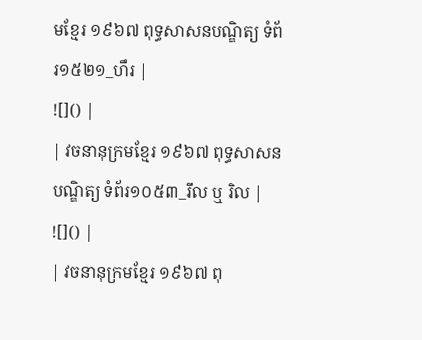មខ្មែរ ១៩៦៧ ពុទ្ធសាសនបណ្ឌិត្យ ទំព័រ១៥២១_ហឹរ |
![]() |
| វចនានុក្រមខ្មែរ ១៩៦៧ ពុទ្ធសាសនបណ្ឌិត្យ ទំព័រ១០៥៣_រឹល ឬ រិល |
![]() |
| វចនានុក្រមខ្មែរ ១៩៦៧ ពុ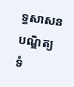ទ្ធសាសនបណ្ឌិត្យ ទំ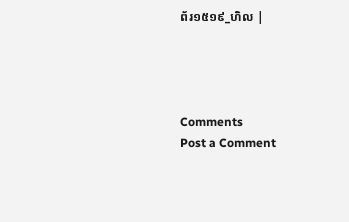ព័រ១៥១៩_ហិល |




Comments
Post a Comment